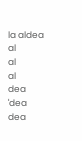la aldea
al
al
al
dea
ˈdea
dea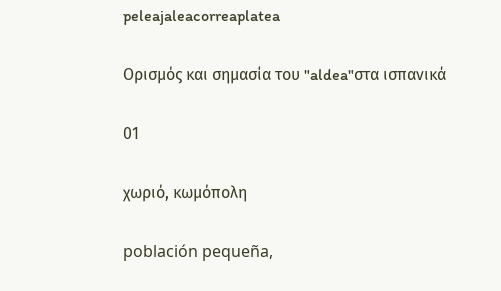peleajaleacorreaplatea

Ορισμός και σημασία του "aldea"στα ισπανικά

01

χωριό, κωμόπολη

población pequeña,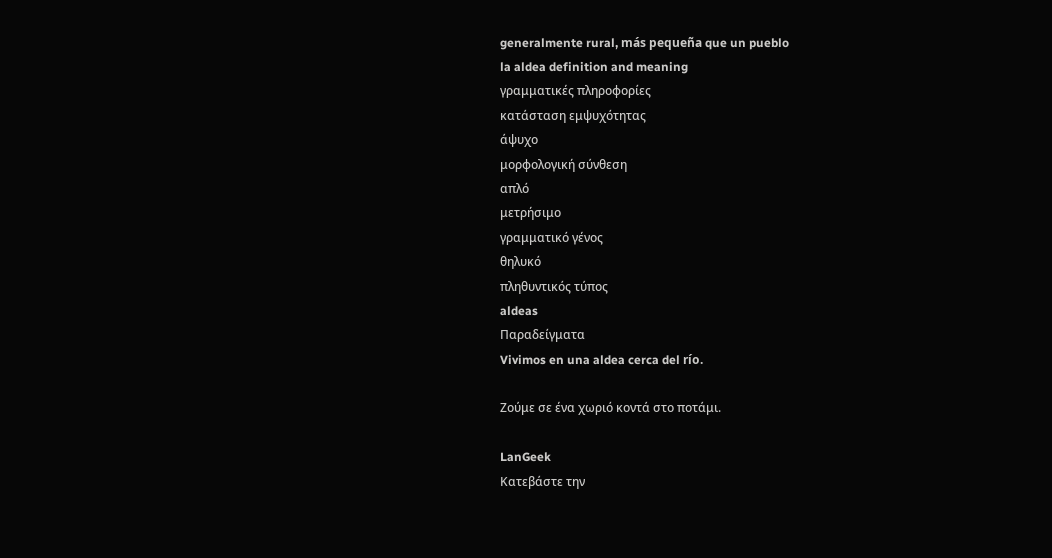generalmente rural, más pequeña que un pueblo
la aldea definition and meaning
γραμματικές πληροφορίες
κατάσταση εμψυχότητας
άψυχο
μορφολογική σύνθεση
απλό
μετρήσιμο
γραμματικό γένος
θηλυκό
πληθυντικός τύπος
aldeas
Παραδείγματα
Vivimos en una aldea cerca del río.

Ζούμε σε ένα χωριό κοντά στο ποτάμι.

LanGeek
Κατεβάστε την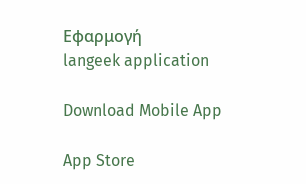Εφαρμογή
langeek application

Download Mobile App

App Store